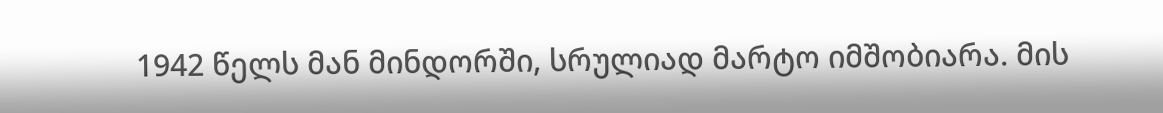1942 წელს მან მინდორში, სრულიად მარტო იმშობიარა. მის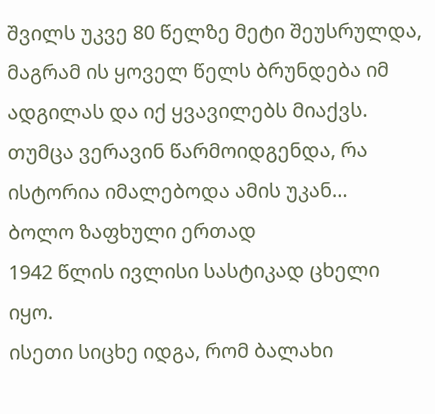შვილს უკვე 80 წელზე მეტი შეუსრულდა, მაგრამ ის ყოველ წელს ბრუნდება იმ ადგილას და იქ ყვავილებს მიაქვს. თუმცა ვერავინ წარმოიდგენდა, რა ისტორია იმალებოდა ამის უკან…
ბოლო ზაფხული ერთად
1942 წლის ივლისი სასტიკად ცხელი იყო.
ისეთი სიცხე იდგა, რომ ბალახი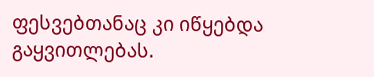ფესვებთანაც კი იწყებდა გაყვითლებას.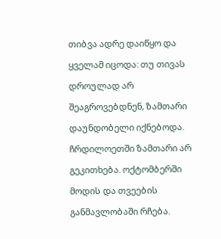თიბვა ადრე დაიწყო და ყველამ იცოდა: თუ თივას დროულად არ შეაგროვებდნენ, ზამთარი დაუნდობელი იქნებოდა.
ჩრდილოეთში ზამთარი არ გეკითხება. ოქტომბერში მოდის და თვეების განმავლობაში რჩება.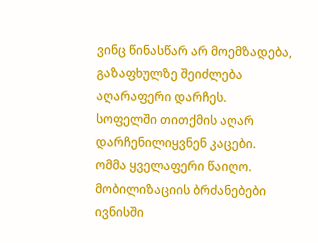ვინც წინასწარ არ მოემზადება, გაზაფხულზე შეიძლება აღარაფერი დარჩეს.
სოფელში თითქმის აღარ დარჩენილიყვნენ კაცები.
ომმა ყველაფერი წაიღო. მობილიზაციის ბრძანებები ივნისში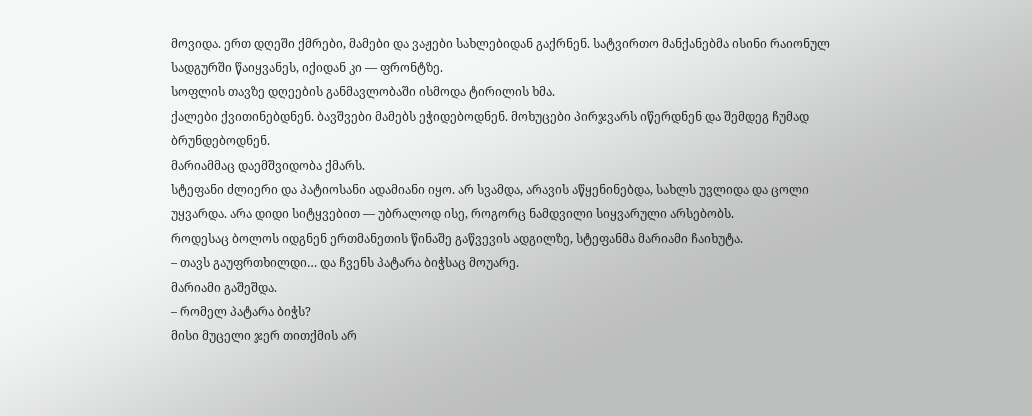მოვიდა. ერთ დღეში ქმრები, მამები და ვაჟები სახლებიდან გაქრნენ. სატვირთო მანქანებმა ისინი რაიონულ სადგურში წაიყვანეს, იქიდან კი — ფრონტზე.
სოფლის თავზე დღეების განმავლობაში ისმოდა ტირილის ხმა.
ქალები ქვითინებდნენ. ბავშვები მამებს ეჭიდებოდნენ. მოხუცები პირჯვარს იწერდნენ და შემდეგ ჩუმად ბრუნდებოდნენ.
მარიამმაც დაემშვიდობა ქმარს.
სტეფანი ძლიერი და პატიოსანი ადამიანი იყო. არ სვამდა, არავის აწყენინებდა, სახლს უვლიდა და ცოლი უყვარდა. არა დიდი სიტყვებით — უბრალოდ ისე, როგორც ნამდვილი სიყვარული არსებობს.
როდესაც ბოლოს იდგნენ ერთმანეთის წინაშე გაწვევის ადგილზე, სტეფანმა მარიამი ჩაიხუტა.
– თავს გაუფრთხილდი… და ჩვენს პატარა ბიჭსაც მოუარე.
მარიამი გაშეშდა.
– რომელ პატარა ბიჭს?
მისი მუცელი ჯერ თითქმის არ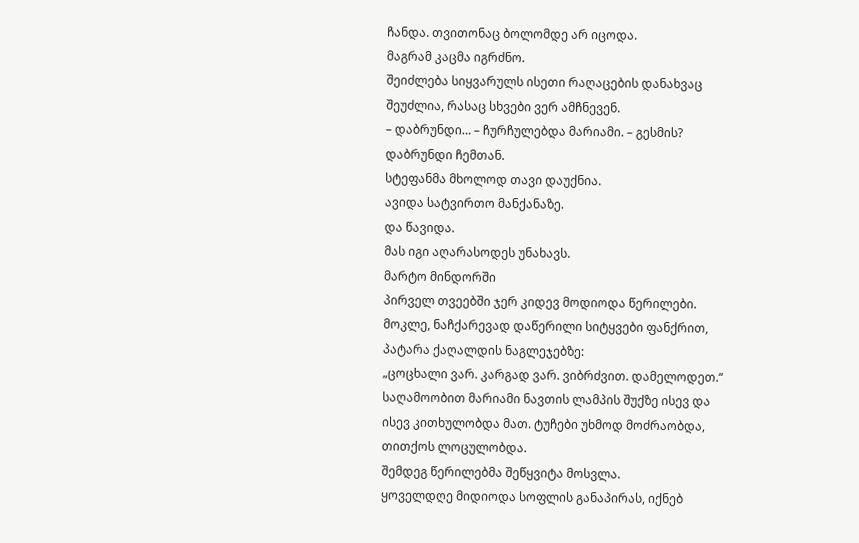ჩანდა. თვითონაც ბოლომდე არ იცოდა.
მაგრამ კაცმა იგრძნო.
შეიძლება სიყვარულს ისეთი რაღაცების დანახვაც შეუძლია, რასაც სხვები ვერ ამჩნევენ.
– დაბრუნდი… – ჩურჩულებდა მარიამი. – გესმის? დაბრუნდი ჩემთან.
სტეფანმა მხოლოდ თავი დაუქნია.
ავიდა სატვირთო მანქანაზე.
და წავიდა.
მას იგი აღარასოდეს უნახავს.
მარტო მინდორში
პირველ თვეებში ჯერ კიდევ მოდიოდა წერილები.
მოკლე, ნაჩქარევად დაწერილი სიტყვები ფანქრით, პატარა ქაღალდის ნაგლეჯებზე:
„ცოცხალი ვარ. კარგად ვარ. ვიბრძვით. დამელოდეთ.“
საღამოობით მარიამი ნავთის ლამპის შუქზე ისევ და ისევ კითხულობდა მათ. ტუჩები უხმოდ მოძრაობდა, თითქოს ლოცულობდა.
შემდეგ წერილებმა შეწყვიტა მოსვლა.
ყოველდღე მიდიოდა სოფლის განაპირას, იქნებ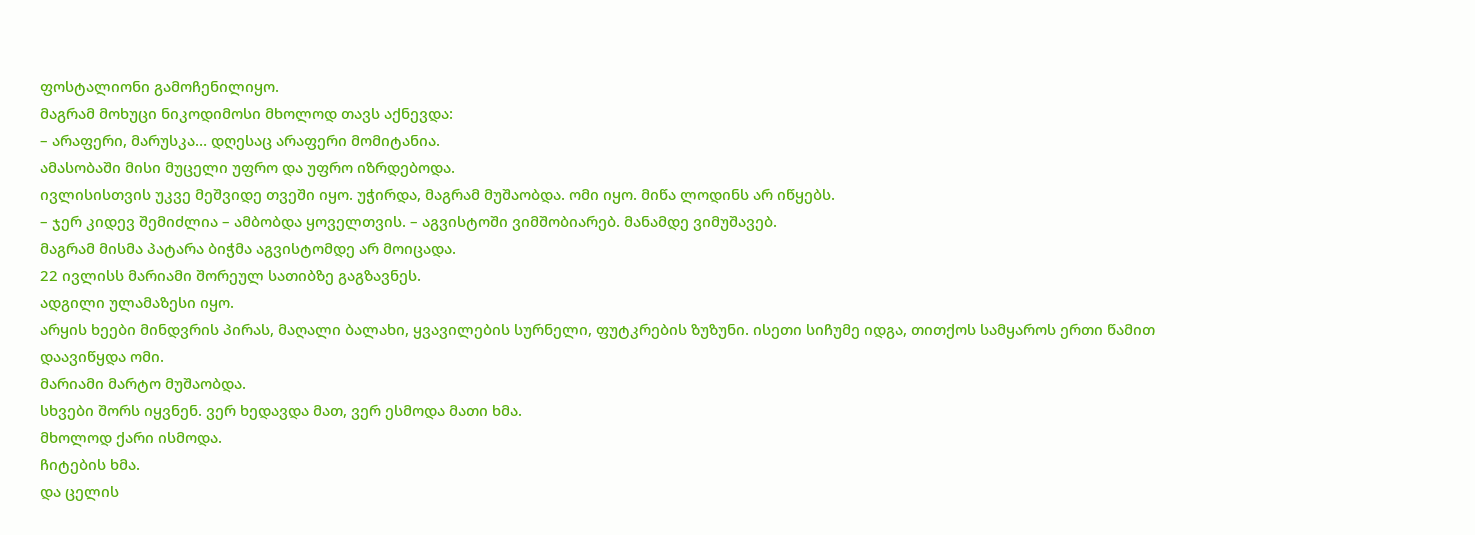ფოსტალიონი გამოჩენილიყო.
მაგრამ მოხუცი ნიკოდიმოსი მხოლოდ თავს აქნევდა:
– არაფერი, მარუსკა… დღესაც არაფერი მომიტანია.
ამასობაში მისი მუცელი უფრო და უფრო იზრდებოდა.
ივლისისთვის უკვე მეშვიდე თვეში იყო. უჭირდა, მაგრამ მუშაობდა. ომი იყო. მიწა ლოდინს არ იწყებს.
– ჯერ კიდევ შემიძლია – ამბობდა ყოველთვის. – აგვისტოში ვიმშობიარებ. მანამდე ვიმუშავებ.
მაგრამ მისმა პატარა ბიჭმა აგვისტომდე არ მოიცადა.
22 ივლისს მარიამი შორეულ სათიბზე გაგზავნეს.
ადგილი ულამაზესი იყო.
არყის ხეები მინდვრის პირას, მაღალი ბალახი, ყვავილების სურნელი, ფუტკრების ზუზუნი. ისეთი სიჩუმე იდგა, თითქოს სამყაროს ერთი წამით დაავიწყდა ომი.
მარიამი მარტო მუშაობდა.
სხვები შორს იყვნენ. ვერ ხედავდა მათ, ვერ ესმოდა მათი ხმა.
მხოლოდ ქარი ისმოდა.
ჩიტების ხმა.
და ცელის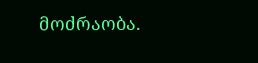მოძრაობა.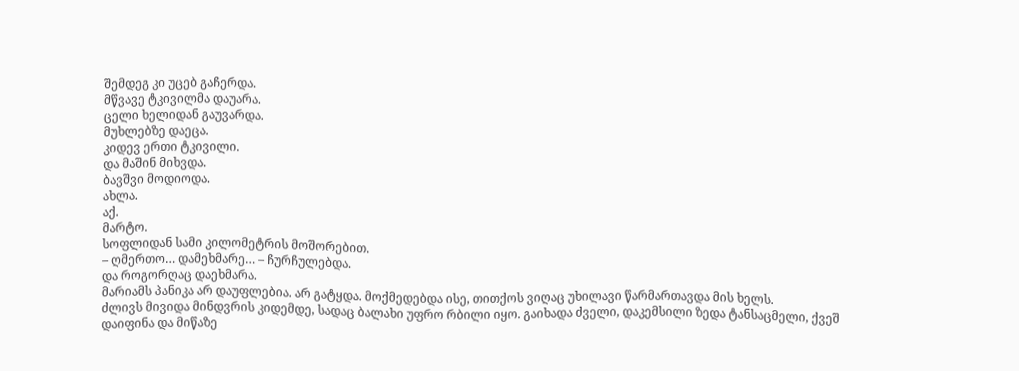შემდეგ კი უცებ გაჩერდა.
მწვავე ტკივილმა დაუარა.
ცელი ხელიდან გაუვარდა.
მუხლებზე დაეცა.
კიდევ ერთი ტკივილი.
და მაშინ მიხვდა.
ბავშვი მოდიოდა.
ახლა.
აქ.
მარტო.
სოფლიდან სამი კილომეტრის მოშორებით.
– ღმერთო… დამეხმარე… – ჩურჩულებდა.
და როგორღაც დაეხმარა.
მარიამს პანიკა არ დაუფლებია. არ გატყდა. მოქმედებდა ისე, თითქოს ვიღაც უხილავი წარმართავდა მის ხელს.
ძლივს მივიდა მინდვრის კიდემდე, სადაც ბალახი უფრო რბილი იყო. გაიხადა ძველი, დაკემსილი ზედა ტანსაცმელი, ქვეშ დაიფინა და მიწაზე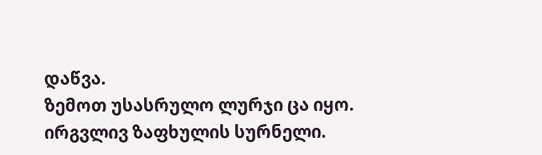დაწვა.
ზემოთ უსასრულო ლურჯი ცა იყო.
ირგვლივ ზაფხულის სურნელი.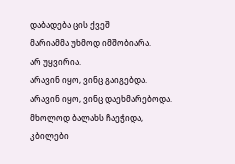დაბადება ცის ქვეშ
მარიამმა უხმოდ იმშობიარა.
არ უყვირია.
არავინ იყო, ვინც გაიგებდა.
არავინ იყო, ვინც დაეხმარებოდა.
მხოლოდ ბალახს ჩაეჭიდა, კბილები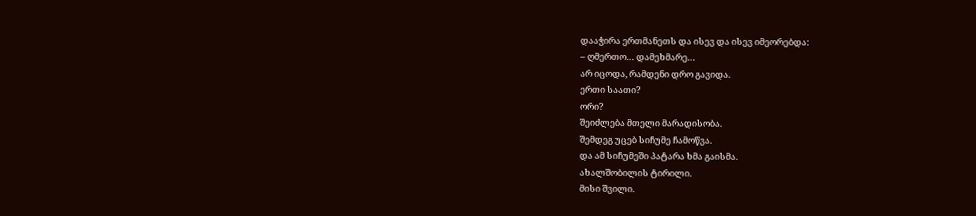დააჭირა ერთმანეთს და ისევ და ისევ იმეორებდა:
– ღმერთო… დამეხმარე…
არ იცოდა, რამდენი დრო გავიდა.
ერთი საათი?
ორი?
შეიძლება მთელი მარადისობა.
შემდეგ უცებ სიჩუმე ჩამოწვა.
და ამ სიჩუმეში პატარა ხმა გაისმა.
ახალშობილის ტირილი.
მისი შვილი.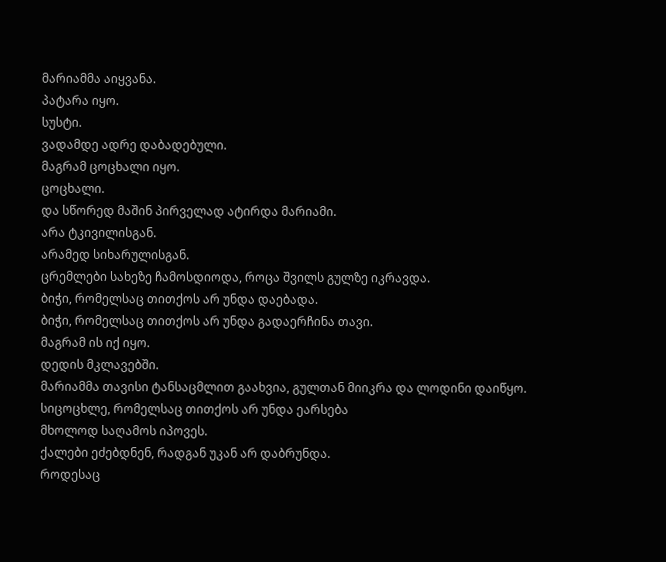მარიამმა აიყვანა.
პატარა იყო.
სუსტი.
ვადამდე ადრე დაბადებული.
მაგრამ ცოცხალი იყო.
ცოცხალი.
და სწორედ მაშინ პირველად ატირდა მარიამი.
არა ტკივილისგან.
არამედ სიხარულისგან.
ცრემლები სახეზე ჩამოსდიოდა, როცა შვილს გულზე იკრავდა.
ბიჭი, რომელსაც თითქოს არ უნდა დაებადა.
ბიჭი, რომელსაც თითქოს არ უნდა გადაერჩინა თავი.
მაგრამ ის იქ იყო.
დედის მკლავებში.
მარიამმა თავისი ტანსაცმლით გაახვია, გულთან მიიკრა და ლოდინი დაიწყო.
სიცოცხლე, რომელსაც თითქოს არ უნდა ეარსება
მხოლოდ საღამოს იპოვეს.
ქალები ეძებდნენ, რადგან უკან არ დაბრუნდა.
როდესაც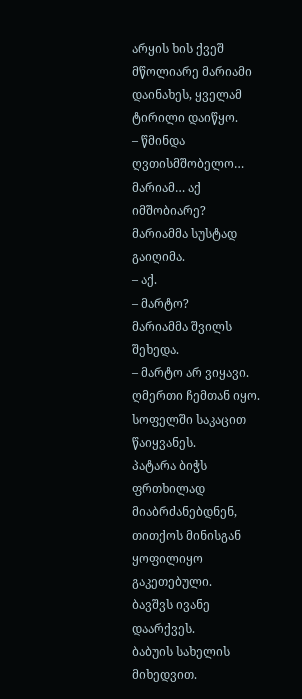არყის ხის ქვეშ მწოლიარე მარიამი დაინახეს, ყველამ ტირილი დაიწყო.
– წმინდა ღვთისმშობელო… მარიამ… აქ იმშობიარე?
მარიამმა სუსტად გაიღიმა.
– აქ.
– მარტო?
მარიამმა შვილს შეხედა.
– მარტო არ ვიყავი. ღმერთი ჩემთან იყო.
სოფელში საკაცით წაიყვანეს.
პატარა ბიჭს ფრთხილად მიაბრძანებდნენ, თითქოს მინისგან ყოფილიყო გაკეთებული.
ბავშვს ივანე დაარქვეს.
ბაბუის სახელის მიხედვით.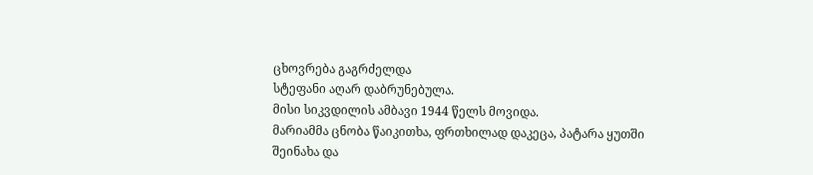ცხოვრება გაგრძელდა
სტეფანი აღარ დაბრუნებულა.
მისი სიკვდილის ამბავი 1944 წელს მოვიდა.
მარიამმა ცნობა წაიკითხა, ფრთხილად დაკეცა, პატარა ყუთში შეინახა და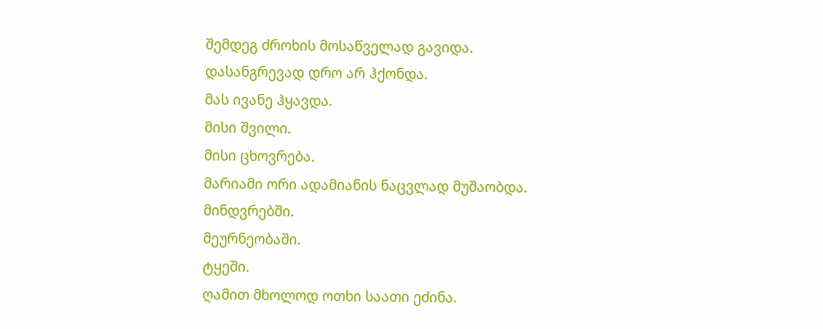შემდეგ ძროხის მოსაწველად გავიდა.
დასანგრევად დრო არ ჰქონდა.
მას ივანე ჰყავდა.
მისი შვილი.
მისი ცხოვრება.
მარიამი ორი ადამიანის ნაცვლად მუშაობდა.
მინდვრებში.
მეურნეობაში.
ტყეში.
ღამით მხოლოდ ოთხი საათი ეძინა.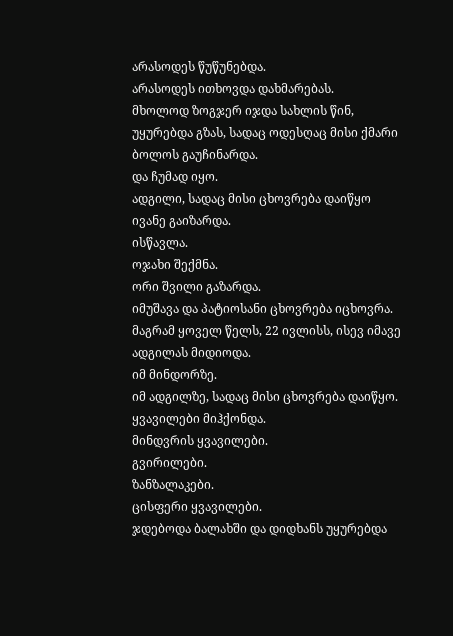არასოდეს წუწუნებდა.
არასოდეს ითხოვდა დახმარებას.
მხოლოდ ზოგჯერ იჯდა სახლის წინ, უყურებდა გზას, სადაც ოდესღაც მისი ქმარი ბოლოს გაუჩინარდა.
და ჩუმად იყო.
ადგილი, სადაც მისი ცხოვრება დაიწყო
ივანე გაიზარდა.
ისწავლა.
ოჯახი შექმნა.
ორი შვილი გაზარდა.
იმუშავა და პატიოსანი ცხოვრება იცხოვრა.
მაგრამ ყოველ წელს, 22 ივლისს, ისევ იმავე ადგილას მიდიოდა.
იმ მინდორზე.
იმ ადგილზე, სადაც მისი ცხოვრება დაიწყო.
ყვავილები მიჰქონდა.
მინდვრის ყვავილები.
გვირილები.
ზანზალაკები.
ცისფერი ყვავილები.
ჯდებოდა ბალახში და დიდხანს უყურებდა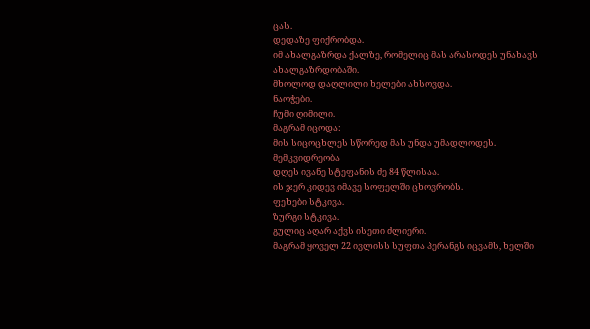ცას.
დედაზე ფიქრობდა.
იმ ახალგაზრდა ქალზე, რომელიც მას არასოდეს უნახავს ახალგაზრდობაში.
მხოლოდ დაღლილი ხელები ახსოვდა.
ნაოჭები.
ჩუმი ღიმილი.
მაგრამ იცოდა:
მის სიცოცხლეს სწორედ მას უნდა უმადლოდეს.
მემკვიდრეობა
დღეს ივანე სტეფანის ძე 84 წლისაა.
ის ჯერ კიდევ იმავე სოფელში ცხოვრობს.
ფეხები სტკივა.
ზურგი სტკივა.
გულიც აღარ აქვს ისეთი ძლიერი.
მაგრამ ყოველ 22 ივლისს სუფთა პერანგს იცვამს, ხელში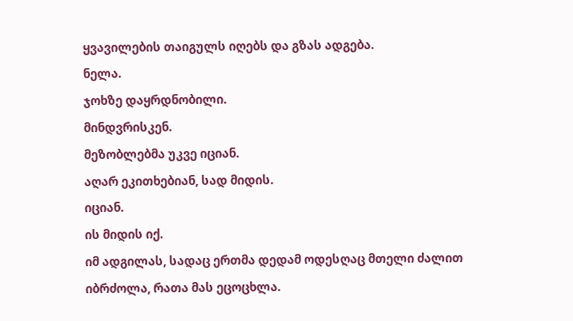ყვავილების თაიგულს იღებს და გზას ადგება.
ნელა.
ჯოხზე დაყრდნობილი.
მინდვრისკენ.
მეზობლებმა უკვე იციან.
აღარ ეკითხებიან, სად მიდის.
იციან.
ის მიდის იქ.
იმ ადგილას, სადაც ერთმა დედამ ოდესღაც მთელი ძალით იბრძოლა, რათა მას ეცოცხლა.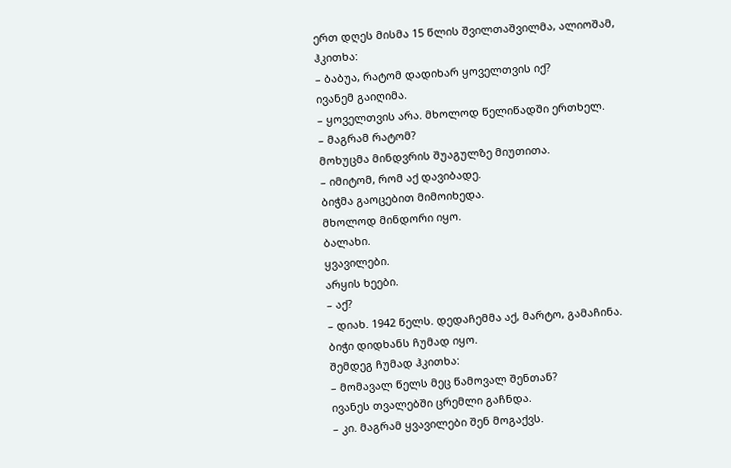ერთ დღეს მისმა 15 წლის შვილთაშვილმა, ალიოშამ, ჰკითხა:
– ბაბუა, რატომ დადიხარ ყოველთვის იქ?
ივანემ გაიღიმა.
– ყოველთვის არა. მხოლოდ წელიწადში ერთხელ.
– მაგრამ რატომ?
მოხუცმა მინდვრის შუაგულზე მიუთითა.
– იმიტომ, რომ აქ დავიბადე.
ბიჭმა გაოცებით მიმოიხედა.
მხოლოდ მინდორი იყო.
ბალახი.
ყვავილები.
არყის ხეები.
– აქ?
– დიახ. 1942 წელს. დედაჩემმა აქ, მარტო, გამაჩინა.
ბიჭი დიდხანს ჩუმად იყო.
შემდეგ ჩუმად ჰკითხა:
– მომავალ წელს მეც წამოვალ შენთან?
ივანეს თვალებში ცრემლი გაჩნდა.
– კი. მაგრამ ყვავილები შენ მოგაქვს.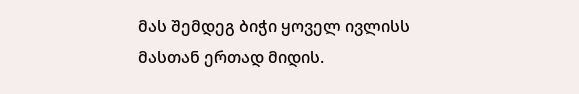მას შემდეგ ბიჭი ყოველ ივლისს მასთან ერთად მიდის.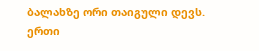ბალახზე ორი თაიგული დევს.
ერთი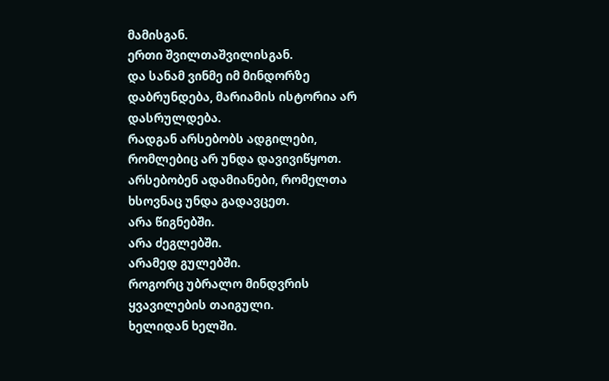მამისგან.
ერთი შვილთაშვილისგან.
და სანამ ვინმე იმ მინდორზე დაბრუნდება, მარიამის ისტორია არ დასრულდება.
რადგან არსებობს ადგილები, რომლებიც არ უნდა დავივიწყოთ.
არსებობენ ადამიანები, რომელთა ხსოვნაც უნდა გადავცეთ.
არა წიგნებში.
არა ძეგლებში.
არამედ გულებში.
როგორც უბრალო მინდვრის ყვავილების თაიგული.
ხელიდან ხელში.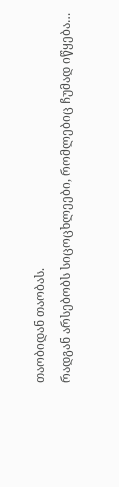თაობიდან თაობას.
რადგან არსებობს სიცოცხლეები, რომლებიც ჩუმად იწყება…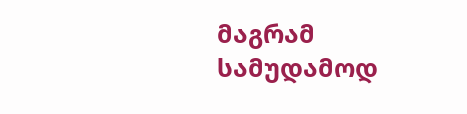მაგრამ სამუდამოდ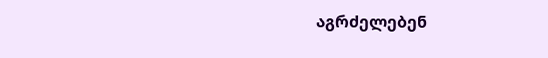აგრძელებენ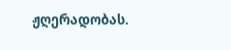ჟღერადობას.